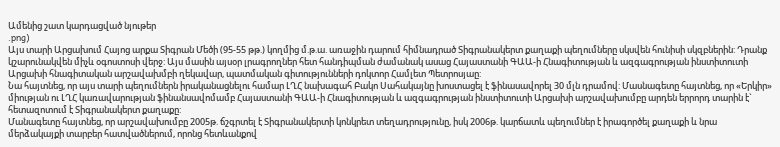Ամենից շատ կարդացված նյութեր
.png)
Այս տարի Արցախում Հայոց արքա Տիգրան Մեծի (95-55 թթ.) կողմից մ.թ.ա. առաջին դարում հիմնադրած Տիգրանակերտ քաղաքի պեղումները սկսվեն հունիսի սկզբներին: Դրանք կշարունակվեն միչև օգոստոսի վերջ: Այս մասին այսօր լրագրողներ հետ հանդիպման ժամանակ ասաց Հայաստանի ԳԱԱ-ի Հնագիտության և ազգագրության ինստիտուտի Արցախի հնագիտական արշավախմբի ղեկավար, պատմական գիտությունների դոկտոր Համլետ Պետրոսյաը:
Նա հայտնեց, որ այս տարի պեղումներն իրականացնելու համար ԼՂՀ նախագահ Բակո Սահակայնը խոստացել է ֆինասավորել 30 մլն դրամով: Մասնագետը հայտնեց, որ «Երկիր» միության ու ԼՂՀ կառավարության ֆինանսավոմամբ Հայաստանի ԳԱԱ-ի Հնագիտության և ազգագրության ինստիտուտի Արցախի արշավախումբը արդեն երրորդ տարին է` հետազոտում է Տիգրանակերտ քաղաքը:
Մանագետը հայտնեց, որ արշավախումբը 2005թ. ճշգրտել է Տիգրանակերտի կոնկրետ տեղադրությունը, իսկ 2006թ. կարճատև պեղումներ է իրագործել քաղաքի և նրա մերձակայքի տարբեր հատվածներում, որոնց հետևանքով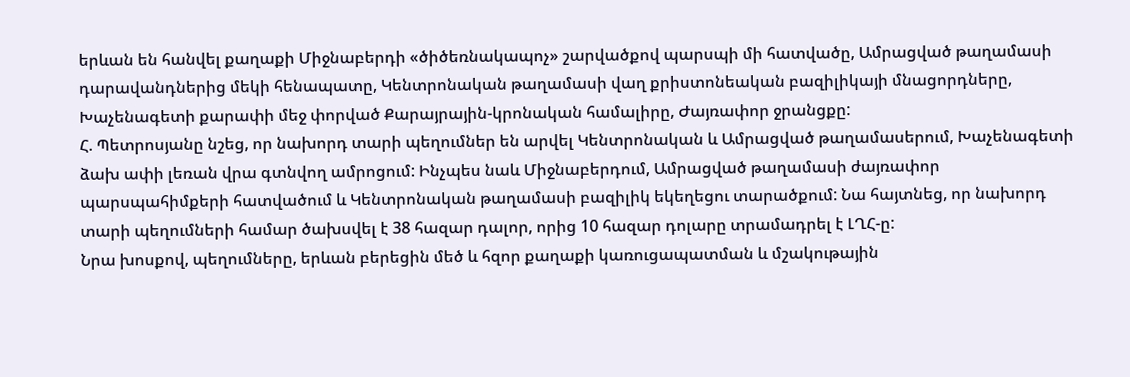երևան են հանվել քաղաքի Միջնաբերդի «ծիծեռնակապոչ» շարվածքով պարսպի մի հատվածը, Ամրացված թաղամասի դարավանդներից մեկի հենապատը, Կենտրոնական թաղամասի վաղ քրիստոնեական բազիլիկայի մնացորդները, Խաչենագետի քարափի մեջ փորված Քարայրային-կրոնական համալիրը, Ժայռափոր ջրանցքը:
Հ. Պետրոսյանը նշեց, որ նախորդ տարի պեղումներ են արվել Կենտրոնական և Ամրացված թաղամասերում, Խաչենագետի ձախ ափի լեռան վրա գտնվող ամրոցում: Ինչպես նաև Միջնաբերդում, Ամրացված թաղամասի ժայռափոր պարսպահիմքերի հատվածում և Կենտրոնական թաղամասի բազիլիկ եկեղեցու տարածքում: Նա հայտնեց, որ նախորդ տարի պեղումների համար ծախսվել է 38 հազար դալոր, որից 10 հազար դոլարը տրամադրել է ԼՂՀ-ը:
Նրա խոսքով, պեղումները, երևան բերեցին մեծ և հզոր քաղաքի կառուցապատման և մշակութային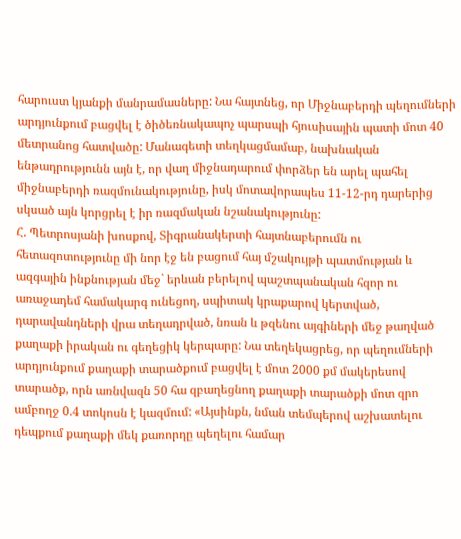հարուստ կյանքի մանրամասները: Նա հայտնեց, որ Միջնաբերդի պեղումների արդյունքում բացվել է ծիծեռնակապոչ պարսպի հյուսիսային պատի մոտ 40 մետրանոց հատվածը: Մանագետի տեղկացմամաբ, նախնական ենթադրությունն այն է, որ վաղ միջնադարում փորձեր են արել պահել միջնաբերդի ռազմունակությունը, իսկ մոտավորապես 11-12-րդ դարերից սկսած այն կորցրել է իր ռազմական նշանակությունը:
Հ. Պետրոսյանի խոսքով, Տիգրանակերտի հայտնաբերումն ու հետազոտությունը մի նոր էջ են բացում հայ մշակույթի պատմության և ազգային ինքնության մեջ` երևան բերելով պաշտպանական հզոր ու առաջադեմ համակարգ ունեցող, սպիտակ կրաքարով կերտված, դարավանդների վրա տեղադրված, նռան և թզենու այգիների մեջ թաղված քաղաքի իրական ու գեղեցիկ կերպարը: Նա տեղեկացրեց, որ պեղումների արդյունքում քաղաքի տարածքում բացվել է մոտ 2000 քմ մակերեսով տարածք, որն առնվազն 50 հա զբաղեցնող քաղաքի տարածքի մոտ զրո ամբողջ 0.4 տոկոսն է կազմում: «Այսինքն, նման տեմպերով աշխատելու դեպքում քաղաքի մեկ քառորդը պեղելու համար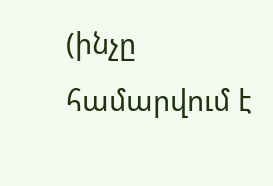(ինչը համարվում է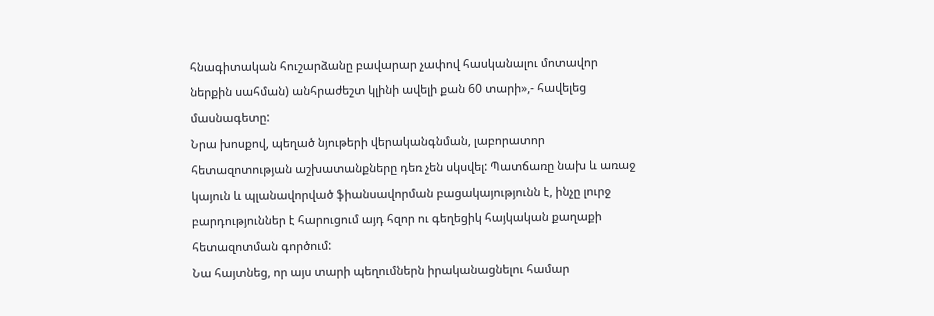հնագիտական հուշարձանը բավարար չափով հասկանալու մոտավոր ներքին սահման) անհրաժեշտ կլինի ավելի քան 60 տարի»,- հավելեց մասնագետը:
Նրա խոսքով, պեղած նյութերի վերականգնման, լաբորատոր հետազոտության աշխատանքները դեռ չեն սկսվել: Պատճառը նախ և առաջ կայուն և պլանավորված ֆիանսավորման բացակայությունն է, ինչը լուրջ բարդություններ է հարուցում այդ հզոր ու գեղեցիկ հայկական քաղաքի հետազոտման գործում:
Նա հայտնեց, որ այս տարի պեղումներն իրականացնելու համար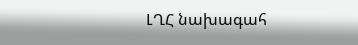ԼՂՀ նախագահ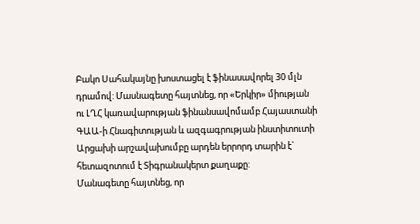Բակո Սահակայնը խոստացել է ֆինասավորել 30 մլն դրամով: Մասնագետը հայտնեց, որ «Երկիր» միության ու ԼՂՀ կառավարության ֆինանսավոմամբ Հայաստանի ԳԱԱ-ի Հնագիտության և ազգագրության ինստիտուտի Արցախի արշավախումբը արդեն երրորդ տարին է` հետազոտում է Տիգրանակերտ քաղաքը:
Մանագետը հայտնեց, որ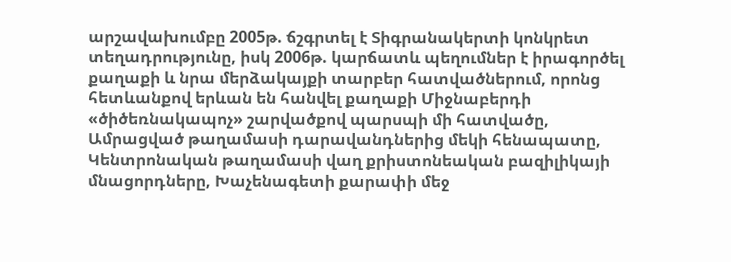արշավախումբը 2005թ. ճշգրտել է Տիգրանակերտի կոնկրետ տեղադրությունը, իսկ 2006թ. կարճատև պեղումներ է իրագործել քաղաքի և նրա մերձակայքի տարբեր հատվածներում, որոնց հետևանքով երևան են հանվել քաղաքի Միջնաբերդի «ծիծեռնակապոչ» շարվածքով պարսպի մի հատվածը, Ամրացված թաղամասի դարավանդներից մեկի հենապատը, Կենտրոնական թաղամասի վաղ քրիստոնեական բազիլիկայի մնացորդները, Խաչենագետի քարափի մեջ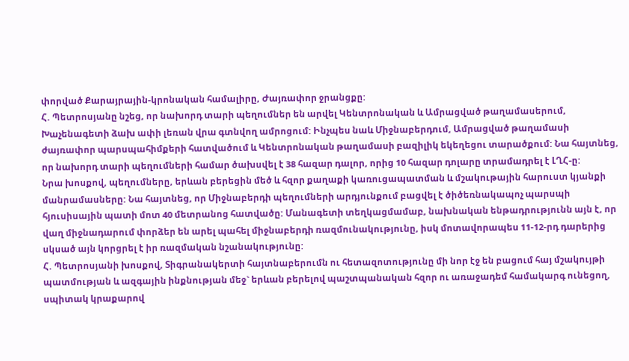փորված Քարայրային-կրոնական համալիրը, Ժայռափոր ջրանցքը:
Հ. Պետրոսյանը նշեց, որ նախորդ տարի պեղումներ են արվել Կենտրոնական և Ամրացված թաղամասերում, Խաչենագետի ձախ ափի լեռան վրա գտնվող ամրոցում: Ինչպես նաև Միջնաբերդում, Ամրացված թաղամասի ժայռափոր պարսպահիմքերի հատվածում և Կենտրոնական թաղամասի բազիլիկ եկեղեցու տարածքում: Նա հայտնեց, որ նախորդ տարի պեղումների համար ծախսվել է 38 հազար դալոր, որից 10 հազար դոլարը տրամադրել է ԼՂՀ-ը:
Նրա խոսքով, պեղումները, երևան բերեցին մեծ և հզոր քաղաքի կառուցապատման և մշակութային հարուստ կյանքի մանրամասները: Նա հայտնեց, որ Միջնաբերդի պեղումների արդյունքում բացվել է ծիծեռնակապոչ պարսպի հյուսիսային պատի մոտ 40 մետրանոց հատվածը: Մանագետի տեղկացմամաբ, նախնական ենթադրությունն այն է, որ վաղ միջնադարում փորձեր են արել պահել միջնաբերդի ռազմունակությունը, իսկ մոտավորապես 11-12-րդ դարերից սկսած այն կորցրել է իր ռազմական նշանակությունը:
Հ. Պետրոսյանի խոսքով, Տիգրանակերտի հայտնաբերումն ու հետազոտությունը մի նոր էջ են բացում հայ մշակույթի պատմության և ազգային ինքնության մեջ` երևան բերելով պաշտպանական հզոր ու առաջադեմ համակարգ ունեցող, սպիտակ կրաքարով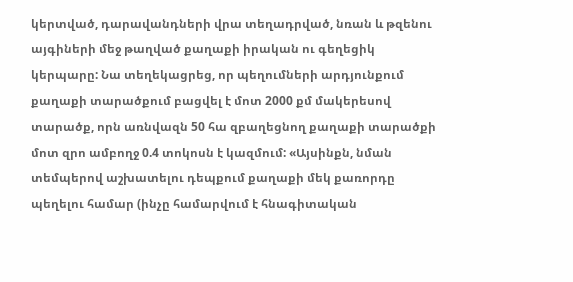կերտված, դարավանդների վրա տեղադրված, նռան և թզենու այգիների մեջ թաղված քաղաքի իրական ու գեղեցիկ կերպարը: Նա տեղեկացրեց, որ պեղումների արդյունքում քաղաքի տարածքում բացվել է մոտ 2000 քմ մակերեսով տարածք, որն առնվազն 50 հա զբաղեցնող քաղաքի տարածքի մոտ զրո ամբողջ 0.4 տոկոսն է կազմում: «Այսինքն, նման տեմպերով աշխատելու դեպքում քաղաքի մեկ քառորդը պեղելու համար (ինչը համարվում է հնագիտական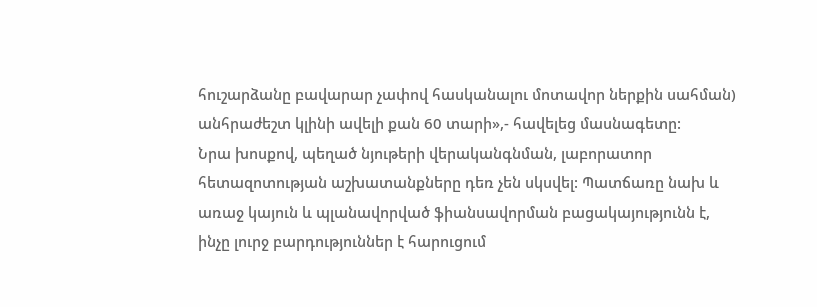հուշարձանը բավարար չափով հասկանալու մոտավոր ներքին սահման) անհրաժեշտ կլինի ավելի քան 60 տարի»,- հավելեց մասնագետը:
Նրա խոսքով, պեղած նյութերի վերականգնման, լաբորատոր հետազոտության աշխատանքները դեռ չեն սկսվել: Պատճառը նախ և առաջ կայուն և պլանավորված ֆիանսավորման բացակայությունն է, ինչը լուրջ բարդություններ է հարուցում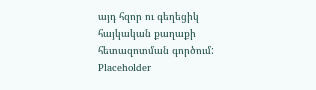այդ հզոր ու գեղեցիկ հայկական քաղաքի հետազոտման գործում:
Placeholder